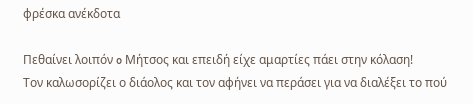φρέσκα ανέκδοτα

Πεθαίνει λοιπόν o Μήτσος και επειδή είχε αμαρτίες πάει στην κόλαση!
Τον καλωσορίζει ο διάολος και τον αφήνει να περάσει για να διαλέξει το πού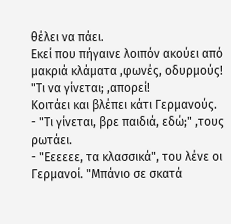θέλει να πάει.
Εκεί που πήγαινε λοιπόν ακούει από μακριά κλάματα ,φωνές, οδυρμούς!
"Τι να γίνεται; ,απορεί!
Κοιτάει και βλέπει κάτι Γερμανούς.
- "Τι γίνεται, βρε παιδιά, εδώ;" ,τους ρωτάει.
- "Εεεεεε, τα κλασσικά", του λένε οι Γερμανοί. "Μπάνιο σε σκατά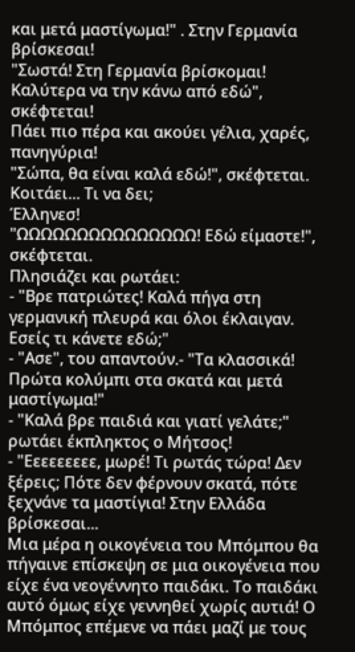και μετά μαστίγωμα!" . Στην Γερμανία βρίσκεσαι!
"Σωστά! Στη Γερμανία βρίσκομαι! Καλύτερα να την κάνω από εδώ", σκέφτεται!
Πάει πιο πέρα και ακούει γέλια, χαρές, πανηγύρια!
"Σώπα, θα είναι καλά εδώ!", σκέφτεται.
Κοιτάει... Τι να δει;
Έλληνεσ!
"ΩΩΩΩΩΩΩΩΩΩΩΩΩΩΩ! Εδώ είμαστε!", σκέφτεται.
Πλησιάζει και ρωτάει:
- "Βρε πατριώτες! Καλά πήγα στη γερμανική πλευρά και όλοι έκλαιγαν. Εσείς τι κάνετε εδώ;"
- "Ασε", του απαντούν.- "Τα κλασσικά! Πρώτα κολύμπι στα σκατά και μετά μαστίγωμα!"
- "Καλά βρε παιδιά και γιατί γελάτε;" ρωτάει έκπληκτος ο Μήτσος!
- "Εεεεεεεεε, μωρέ! Τι ρωτάς τώρα! Δεν ξέρεις; Πότε δεν φέρνουν σκατά, πότε ξεχνάνε τα μαστίγια! Στην Ελλάδα βρίσκεσαι...
Μια μέρα η οικογένεια του Μπόμπου θα πήγαινε επίσκεψη σε μια οικογένεια που είχε ένα νεογέννητο παιδάκι. Το παιδάκι αυτό όμως είχε γεννηθεί χωρίς αυτιά! Ο Μπόμπος επέμενε να πάει μαζί με τους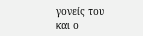γονείς του και ο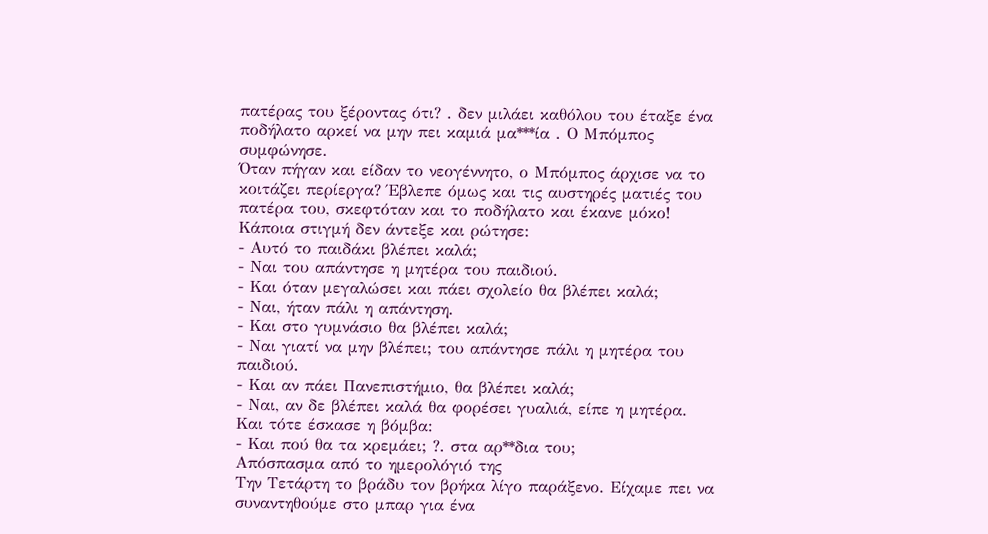πατέρας του ξέροντας ότι? . δεν μιλάει καθόλου του έταξε ένα ποδήλατο αρκεί να μην πει καμιά μα***ία . Ο Μπόμπος συμφώνησε.
Όταν πήγαν και είδαν το νεογέννητο, ο Μπόμπος άρχισε να το κοιτάζει περίεργα? Έβλεπε όμως και τις αυστηρές ματιές του πατέρα του, σκεφτόταν και το ποδήλατο και έκανε μόκο!
Κάποια στιγμή δεν άντεξε και ρώτησε:
- Αυτό το παιδάκι βλέπει καλά;
- Ναι του απάντησε η μητέρα του παιδιού.
- Και όταν μεγαλώσει και πάει σχολείο θα βλέπει καλά;
- Ναι, ήταν πάλι η απάντηση.
- Και στο γυμνάσιο θα βλέπει καλά;
- Ναι γιατί να μην βλέπει; του απάντησε πάλι η μητέρα του παιδιού.
- Και αν πάει Πανεπιστήμιο, θα βλέπει καλά;
- Ναι, αν δε βλέπει καλά θα φορέσει γυαλιά, είπε η μητέρα.
Και τότε έσκασε η βόμβα:
- Και πού θα τα κρεμάει; ?. στα αρ**δια του;
Απόσπασμα από το ημερολόγιό της
Την Τετάρτη το βράδυ τον βρήκα λίγο παράξενο. Είχαμε πει να συναντηθούμε στο μπαρ για ένα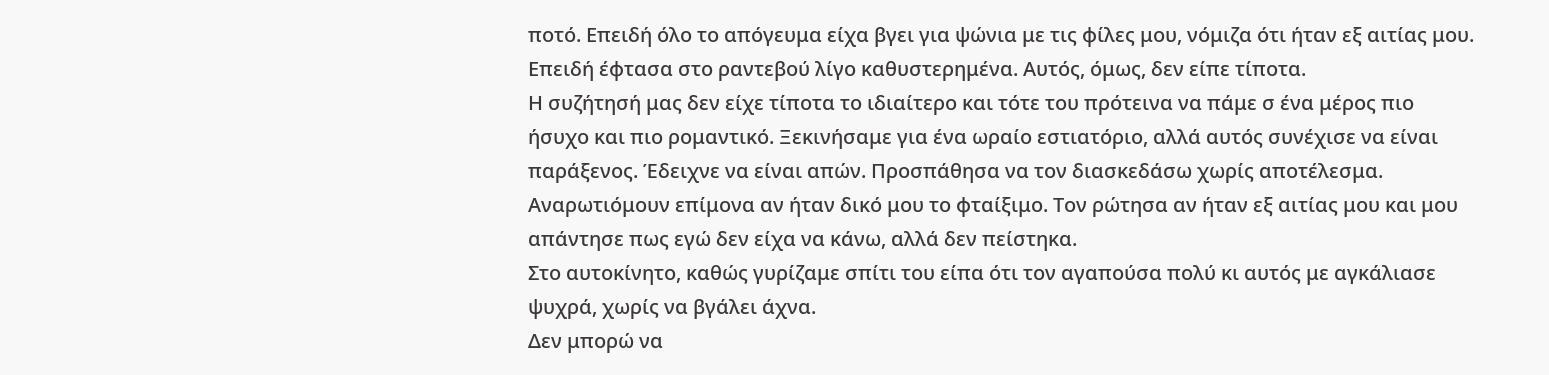ποτό. Επειδή όλο το απόγευμα είχα βγει για ψώνια με τις φίλες μου, νόμιζα ότι ήταν εξ αιτίας μου. Επειδή έφτασα στο ραντεβού λίγο καθυστερημένα. Αυτός, όμως, δεν είπε τίποτα.
Η συζήτησή μας δεν είχε τίποτα το ιδιαίτερο και τότε του πρότεινα να πάμε σ ένα μέρος πιο ήσυχο και πιο ρομαντικό. Ξεκινήσαμε για ένα ωραίο εστιατόριο, αλλά αυτός συνέχισε να είναι παράξενος. Έδειχνε να είναι απών. Προσπάθησα να τον διασκεδάσω χωρίς αποτέλεσμα. Αναρωτιόμουν επίμονα αν ήταν δικό μου το φταίξιμο. Τον ρώτησα αν ήταν εξ αιτίας μου και μου απάντησε πως εγώ δεν είχα να κάνω, αλλά δεν πείστηκα.
Στο αυτοκίνητο, καθώς γυρίζαμε σπίτι του είπα ότι τον αγαπούσα πολύ κι αυτός με αγκάλιασε ψυχρά, χωρίς να βγάλει άχνα.
Δεν μπορώ να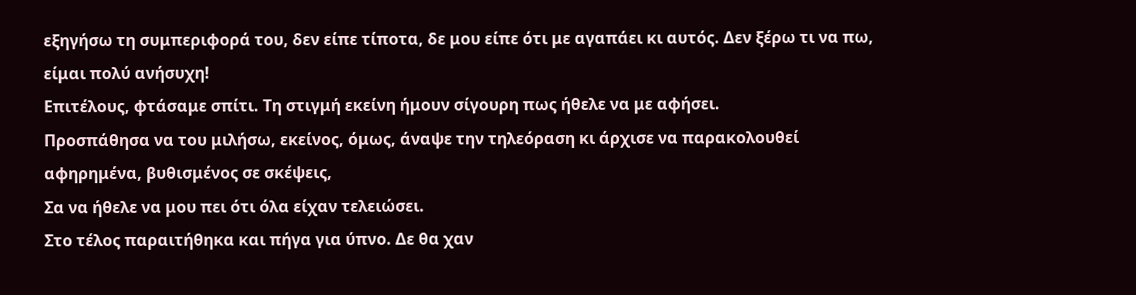εξηγήσω τη συμπεριφορά του, δεν είπε τίποτα, δε μου είπε ότι με αγαπάει κι αυτός. Δεν ξέρω τι να πω, είμαι πολύ ανήσυχη!
Επιτέλους, φτάσαμε σπίτι. Τη στιγμή εκείνη ήμουν σίγουρη πως ήθελε να με αφήσει.
Προσπάθησα να του μιλήσω, εκείνος, όμως, άναψε την τηλεόραση κι άρχισε να παρακολουθεί αφηρημένα, βυθισμένος σε σκέψεις,
Σα να ήθελε να μου πει ότι όλα είχαν τελειώσει.
Στο τέλος παραιτήθηκα και πήγα για ύπνο. Δε θα χαν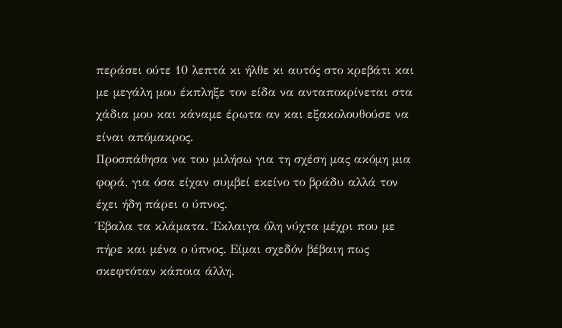περάσει ούτε 10 λεπτά κι ήλθε κι αυτός στο κρεβάτι και με μεγάλη μου έκπληξε τον είδα να ανταποκρίνεται στα χάδια μου και κάναμε έρωτα αν και εξακολουθούσε να είναι απόμακρος.
Προσπάθησα να του μιλήσω για τη σχέση μας ακόμη μια φορά, για όσα είχαν συμβεί εκείνο το βράδυ αλλά τον έχει ήδη πάρει ο ύπνος.
Έβαλα τα κλάματα. Έκλαιγα όλη νύχτα μέχρι που με πήρε και μένα ο ύπνος. Είμαι σχεδόν βέβαιη πως σκεφτόταν κάποια άλλη.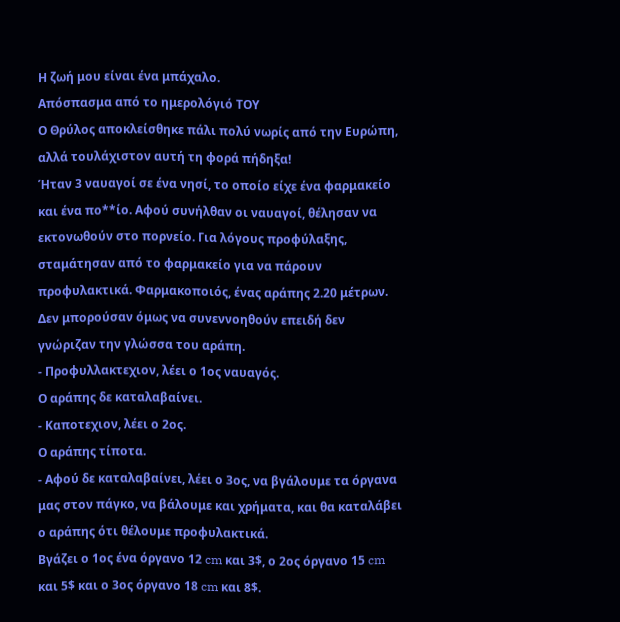Η ζωή μου είναι ένα μπάχαλο.
Απόσπασμα από το ημερολόγιό ΤΟΥ
Ο Θρύλος αποκλείσθηκε πάλι πολύ νωρίς από την Ευρώπη, αλλά τουλάχιστον αυτή τη φορά πήδηξα!
Ήταν 3 ναυαγοί σε ένα νησί, το οποίο είχε ένα φαρμακείο και ένα πο**ίο. Αφού συνήλθαν οι ναυαγοί, θέλησαν να εκτονωθούν στο πορνείο. Για λόγους προφύλαξης, σταμάτησαν από το φαρμακείο για να πάρουν προφυλακτικά. Φαρμακοποιός, ένας αράπης 2.20 μέτρων. Δεν μπορούσαν όμως να συνεννοηθούν επειδή δεν γνώριζαν την γλώσσα του αράπη.
- Προφυλλακτεχιον, λέει ο 1ος ναυαγός.
Ο αράπης δε καταλαβαίνει.
- Καποτεχιον, λέει ο 2ος.
Ο αράπης τίποτα.
- Αφού δε καταλαβαίνει, λέει ο 3ος, να βγάλουμε τα όργανα μας στον πάγκο, να βάλουμε και χρήματα, και θα καταλάβει ο αράπης ότι θέλουμε προφυλακτικά.
Βγάζει ο 1ος ένα όργανο 12 cm και 3$, ο 2ος όργανο 15 cm και 5$ και ο 3ος όργανο 18 cm και 8$.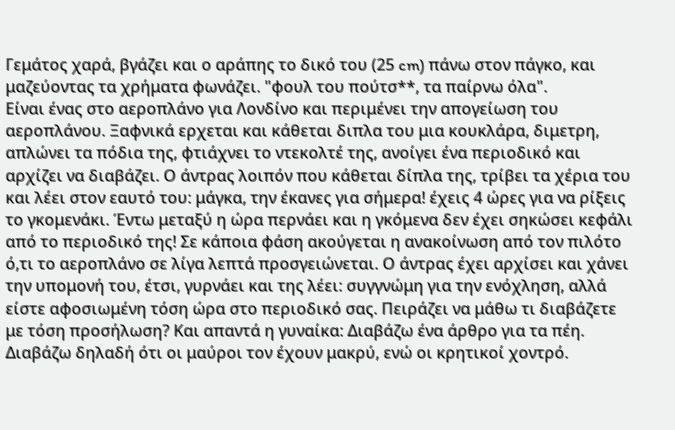Γεμάτος χαρά, βγάζει και ο αράπης το δικό του (25 cm) πάνω στον πάγκο, και μαζεύοντας τα χρήματα φωνάζει. "φουλ του πούτσ**, τα παίρνω όλα".
Είναι ένας στο αεροπλάνο για Λονδίνο και περιμένει την απογείωση του αεροπλάνου. Ξαφνικά ερχεται και κάθεται διπλα του μια κουκλάρα, διμετρη, απλώνει τα πόδια της, φτιάχνει το ντεκολτέ της, ανοίγει ένα περιοδικό και αρχίζει να διαβάζει. Ο άντρας λοιπόν που κάθεται δίπλα της, τρίβει τα χέρια του και λέει στον εαυτό του: μάγκα, την έκανες για σήμερα! έχεις 4 ώρες για να ρίξεις το γκομενάκι. Έντω μεταξύ η ώρα περνάει και η γκόμενα δεν έχει σηκώσει κεφάλι από το περιοδικό της! Σε κάποια φάση ακούγεται η ανακοίνωση από τον πιλότο ό,τι το αεροπλάνο σε λίγα λεπτά προσγειώνεται. Ο άντρας έχει αρχίσει και χάνει την υπομονή του, έτσι, γυρνάει και της λέει: συγγνώμη για την ενόχληση, αλλά είστε αφοσιωμένη τόση ώρα στο περιοδικό σας. Πειράζει να μάθω τι διαβάζετε με τόση προσήλωση? Και απαντά η γυναίκα: Διαβάζω ένα άρθρο για τα πέη. Διαβάζω δηλαδή ότι οι μαύροι τον έχουν μακρύ, ενώ οι κρητικοί χοντρό.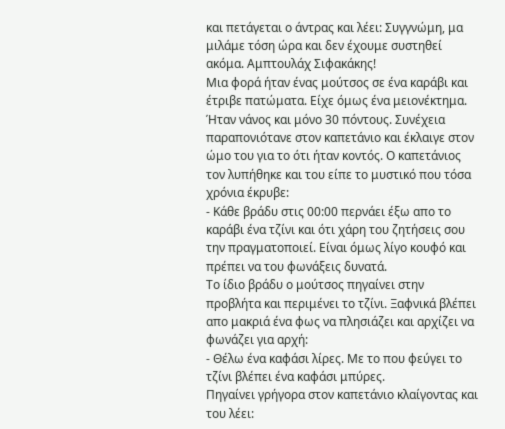και πετάγεται ο άντρας και λέει: Συγγνώμη, μα μιλάμε τόση ώρα και δεν έχουμε συστηθεί ακόμα. Αμπτουλάχ Σιφακάκης!
Μια φορά ήταν ένας μούτσος σε ένα καράβι και έτριβε πατώματα. Είχε όμως ένα μειονέκτημα. Ήταν νάνος και μόνο 30 πόντους. Συνέχεια παραπονιότανε στον καπετάνιο και έκλαιγε στον ώμο του για το ότι ήταν κοντός. Ο καπετάνιος τον λυπήθηκε και του είπε το μυστικό που τόσα χρόνια έκρυβε:
- Κάθε βράδυ στις 00:00 περνάει έξω απο το καράβι ένα τζίνι και ότι χάρη του ζητήσεις σου την πραγματοποιεί. Είναι όμως λίγο κουφό και πρέπει να του φωνάξεις δυνατά.
Το ίδιο βράδυ ο μούτσος πηγαίνει στην προβλήτα και περιμένει το τζίνι. Ξαφνικά βλέπει απο μακριά ένα φως να πλησιάζει και αρχίζει να φωνάζει για αρχή:
- Θέλω ένα καφάσι λίρες. Με το που φεύγει το τζίνι βλέπει ένα καφάσι μπύρες.
Πηγαίνει γρήγορα στον καπετάνιο κλαίγοντας και του λέει: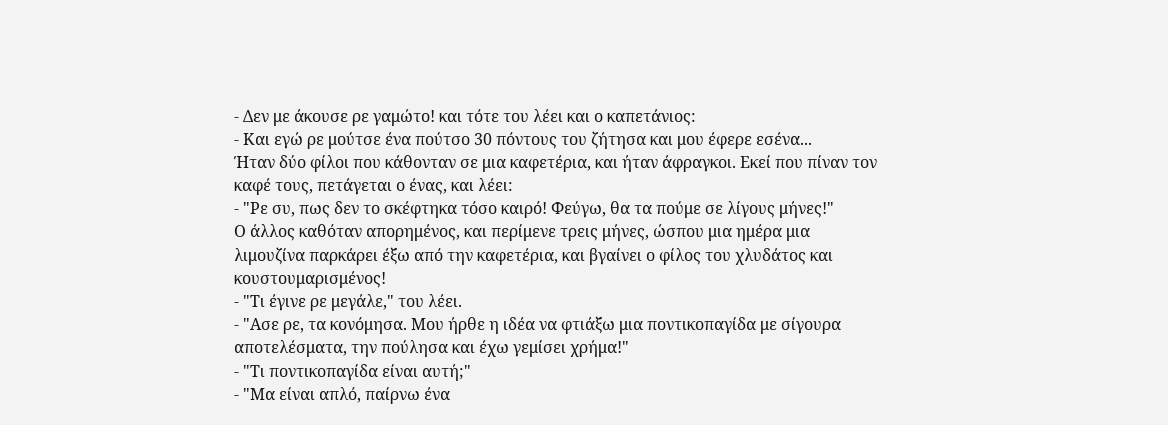- Δεν με άκουσε ρε γαμώτο! και τότε του λέει και ο καπετάνιος:
- Και εγώ ρε μούτσε ένα πούτσο 30 πόντους του ζήτησα και μου έφερε εσένα...
Ήταν δύο φίλοι που κάθονταν σε μια καφετέρια, και ήταν άφραγκοι. Εκεί που πίναν τον καφέ τους, πετάγεται ο ένας, και λέει:
- "Ρε συ, πως δεν το σκέφτηκα τόσο καιρό! Φεύγω, θα τα πούμε σε λίγους μήνες!"
Ο άλλος καθόταν απορημένος, και περίμενε τρεις μήνες, ώσπου μια ημέρα μια λιμουζίνα παρκάρει έξω από την καφετέρια, και βγαίνει ο φίλος του χλυδάτος και κουστουμαρισμένος!
- "Τι έγινε ρε μεγάλε," του λέει.
- "Ασε ρε, τα κονόμησα. Μου ήρθε η ιδέα να φτιάξω μια ποντικοπαγίδα με σίγουρα αποτελέσματα, την πούλησα και έχω γεμίσει χρήμα!"
- "Τι ποντικοπαγίδα είναι αυτή;"
- "Μα είναι απλό, παίρνω ένα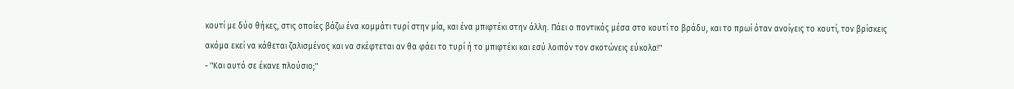κουτί με δύο θήκες, στις οποίες βάζω ένα κομμάτι τυρί στην μία, και ένα μπιφτέκι στην άλλη. Πάει ο ποντικός μέσα στο κουτί το βράδυ, και το πρωί όταν ανοίγεις το κουτί, τον βρίσκεις ακόμα εκεί να κάθεται ζαλισμένος και να σκέφτεται αν θα φάει το τυρί ή το μπιφτέκι και εσύ λοιπόν τον σκοτώνεις εύκολα!"
- "Και αυτό σε έκανε πλούσιο;"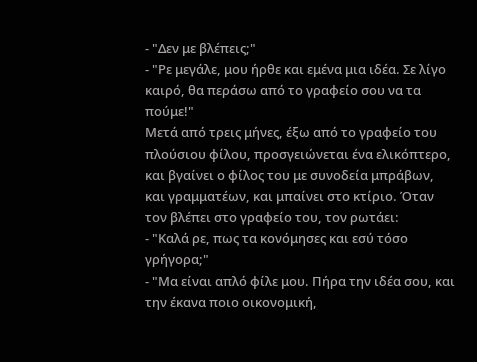- "Δεν με βλέπεις;"
- "Ρε μεγάλε, μου ήρθε και εμένα μια ιδέα. Σε λίγο καιρό, θα περάσω από το γραφείο σου να τα πούμε!"
Μετά από τρεις μήνες, έξω από το γραφείο του πλούσιου φίλου, προσγειώνεται ένα ελικόπτερο, και βγαίνει ο φίλος του με συνοδεία μπράβων, και γραμματέων, και μπαίνει στο κτίριο. Όταν τον βλέπει στο γραφείο του, τον ρωτάει:
- "Καλά ρε, πως τα κονόμησες και εσύ τόσο γρήγορα;"
- "Μα είναι απλό φίλε μου. Πήρα την ιδέα σου, και την έκανα ποιο οικονομική,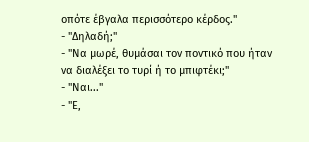οπότε έβγαλα περισσότερο κέρδος."
- "Δηλαδή;"
- "Να μωρέ, θυμάσαι τον ποντικό που ήταν να διαλέξει το τυρί ή το μπιφτέκι;"
- "Ναι..."
- "Ε,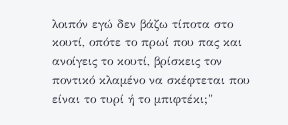λοιπόν εγώ δεν βάζω τίποτα στο κουτί, οπότε το πρωί που πας και ανοίγεις το κουτί, βρίσκεις τον ποντικό κλαμένο να σκέφτεται που είναι το τυρί ή το μπιφτέκι;"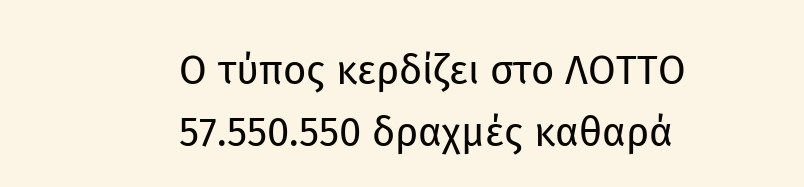Ο τύπος κερδίζει στο ΛΟΤΤΟ 57.550.550 δραχμές καθαρά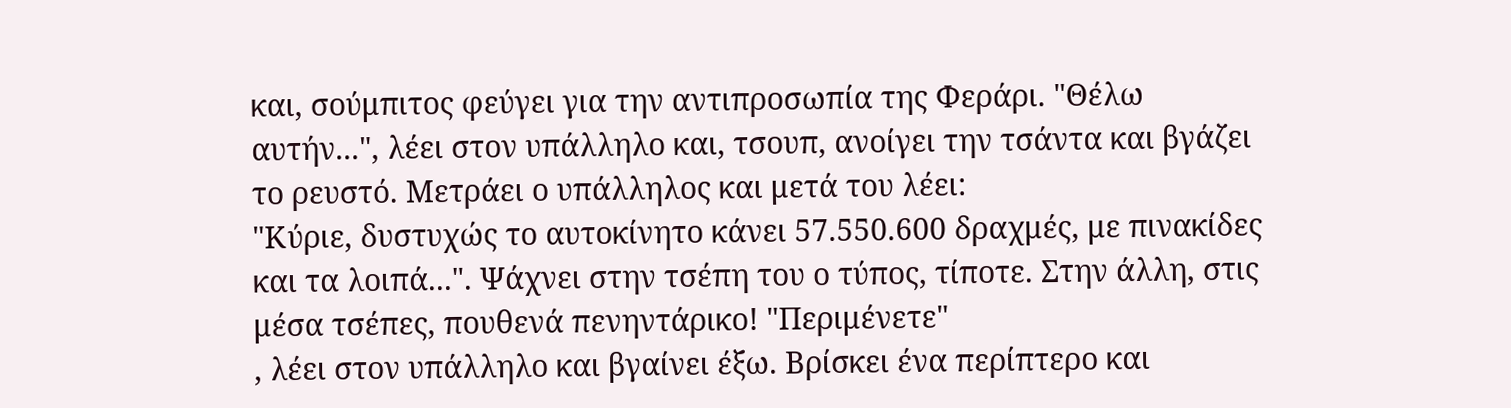και, σούμπιτος φεύγει για την αντιπροσωπία της Φεράρι. "Θέλω αυτήν...", λέει στον υπάλληλο και, τσουπ, ανοίγει την τσάντα και βγάζει το ρευστό. Μετράει ο υπάλληλος και μετά του λέει:
"Κύριε, δυστυχώς το αυτοκίνητο κάνει 57.550.600 δραχμές, με πινακίδες και τα λοιπά...". Ψάχνει στην τσέπη του ο τύπος, τίποτε. Στην άλλη, στις μέσα τσέπες, πουθενά πενηντάρικο! "Περιμένετε"
, λέει στον υπάλληλο και βγαίνει έξω. Βρίσκει ένα περίπτερο και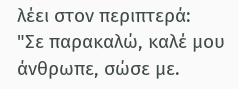λέει στον περιπτερά:
"Σε παρακαλώ, καλέ μου άνθρωπε, σώσε με.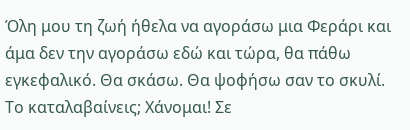Όλη μου τη ζωή ήθελα να αγοράσω μια Φεράρι και άμα δεν την αγοράσω εδώ και τώρα, θα πάθω εγκεφαλικό. Θα σκάσω. Θα ψοφήσω σαν το σκυλί. Το καταλαβαίνεις; Χάνομαι! Σε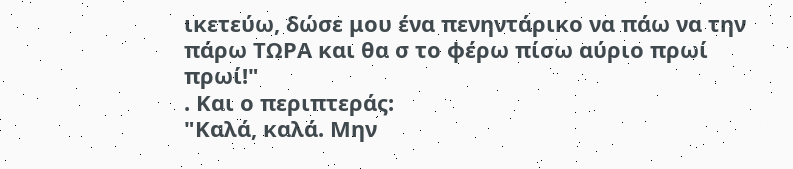ικετεύω, δώσε μου ένα πενηντάρικο να πάω να την πάρω ΤΩΡΑ και θα σ το φέρω πίσω αύριο πρωί πρωί!"
. Και ο περιπτεράς:
"Καλά, καλά. Μην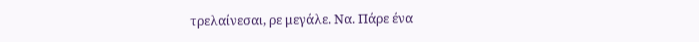τρελαίνεσαι, ρε μεγάλε. Να. Πάρε ένα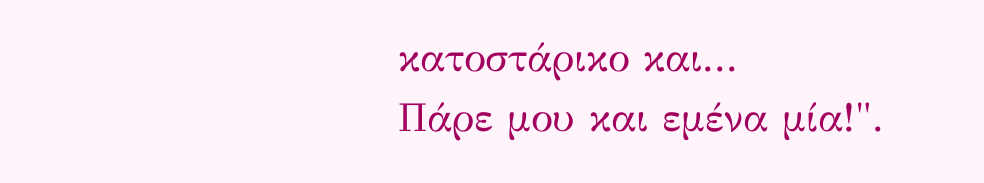κατοστάρικο και...
Πάρε μου και εμένα μία!".